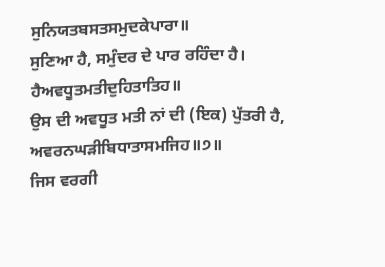ਸੁਨਿਯਤਬਸਤਸਮੁਦਕੇਪਾਰਾ॥
ਸੁਣਿਆ ਹੈ, ਸਮੁੰਦਰ ਦੇ ਪਾਰ ਰਹਿੰਦਾ ਹੈ।
ਹੈਅਵਧੂਤਮਤੀਦੁਹਿਤਾਤਿਹ॥
ਉਸ ਦੀ ਅਵਧੂਤ ਮਤੀ ਨਾਂ ਦੀ (ਇਕ) ਪੁੱਤਰੀ ਹੈ,
ਅਵਰਨਘੜੀਬਿਧਾਤਾਸਮਜਿਹ॥੭॥
ਜਿਸ ਵਰਗੀ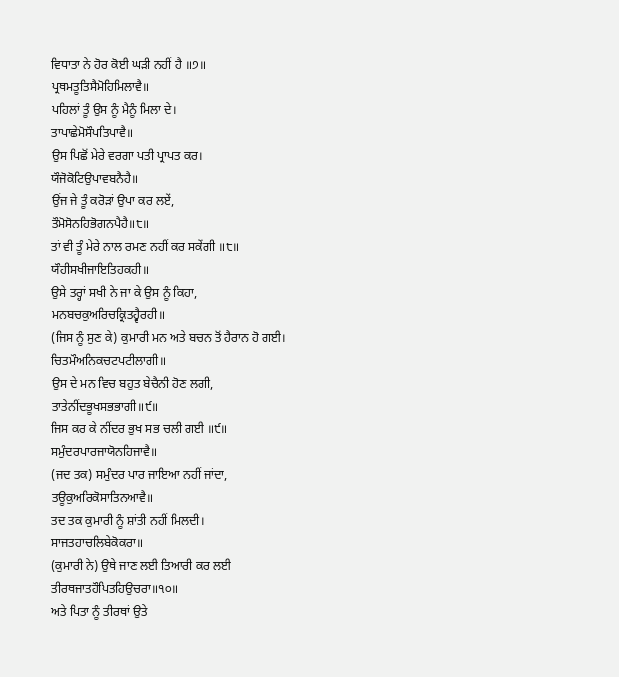ਵਿਧਾਤਾ ਨੇ ਹੋਰ ਕੋਈ ਘੜੀ ਨਹੀਂ ਹੈ ॥੭॥
ਪ੍ਰਥਮਤੂਤਿਸੈਮੋਹਿਮਿਲਾਵੈ॥
ਪਹਿਲਾਂ ਤੂੰ ਉਸ ਨੂੰ ਮੈਨੂੰ ਮਿਲਾ ਦੇ।
ਤਾਪਾਛੇਮੋਸੌਪਤਿਪਾਵੈ॥
ਉਸ ਪਿਛੋਂ ਮੇਰੇ ਵਰਗਾ ਪਤੀ ਪ੍ਰਾਪਤ ਕਰ।
ਯੌਜੋਕੋਟਿਉਪਾਵਬਨੈਹੈ॥
ਉਂਜ ਜੇ ਤੂੰ ਕਰੋੜਾਂ ਉਪਾ ਕਰ ਲਏਂ,
ਤੌਮੋਸੋਨਹਿਭੋਗਨਪੈਹੈ॥੮॥
ਤਾਂ ਵੀ ਤੂੰ ਮੇਰੇ ਨਾਲ ਰਮਣ ਨਹੀਂ ਕਰ ਸਕੇਂਗੀ ॥੮॥
ਯੌਹੀਸਖੀਜਾਇਤਿਹਕਹੀ॥
ਉਸੇ ਤਰ੍ਹਾਂ ਸਖੀ ਨੇ ਜਾ ਕੇ ਉਸ ਨੂੰ ਕਿਹਾ,
ਮਨਬਚਕੁਅਰਿਚਕ੍ਰਿਤਹ੍ਵੈਰਹੀ॥
(ਜਿਸ ਨੂੰ ਸੁਣ ਕੇ) ਕੁਮਾਰੀ ਮਨ ਅਤੇ ਬਚਨ ਤੋਂ ਹੈਰਾਨ ਹੋ ਗਈ।
ਚਿਤਮੌਅਨਿਕਚਟਪਟੀਲਾਗੀ॥
ਉਸ ਦੇ ਮਨ ਵਿਚ ਬਹੁਤ ਬੇਚੈਨੀ ਹੋਣ ਲਗੀ,
ਤਾਤੇਨੀਂਦਭੂਖਸਭਭਾਗੀ॥੯॥
ਜਿਸ ਕਰ ਕੇ ਨੀਂਦਰ ਭੁਖ ਸਭ ਚਲੀ ਗਈ ॥੯॥
ਸਮੁੰਦਰਪਾਰਜਾਯੋਨਹਿਜਾਵੈ॥
(ਜਦ ਤਕ) ਸਮੁੰਦਰ ਪਾਰ ਜਾਇਆ ਨਹੀਂ ਜਾਂਦਾ,
ਤਊਕੁਅਰਿਕੋਸਾਤਿਨਆਵੈ॥
ਤਦ ਤਕ ਕੁਮਾਰੀ ਨੂੰ ਸ਼ਾਂਤੀ ਨਹੀਂ ਮਿਲਦੀ।
ਸਾਜਤਹਾਚਲਿਬੇਕੋਕਰਾ॥
(ਕੁਮਾਰੀ ਨੇ) ਉਥੇ ਜਾਣ ਲਈ ਤਿਆਰੀ ਕਰ ਲਈ
ਤੀਰਥਜਾਤਹੌਪਿਤਹਿਉਚਰਾ॥੧੦॥
ਅਤੇ ਪਿਤਾ ਨੂੰ ਤੀਰਥਾਂ ਉਤੇ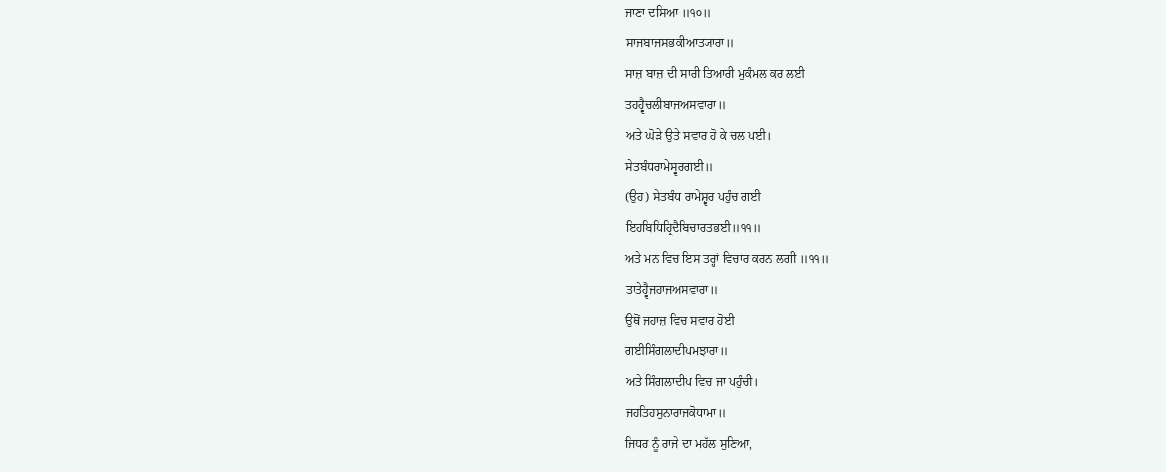ਜਾਣਾ ਦਸਿਆ ॥੧੦॥
ਸਾਜਬਾਜਸਭਕੀਆਤ੍ਯਾਰਾ॥
ਸਾਜ਼ ਬਾਜ਼ ਦੀ ਸਾਰੀ ਤਿਆਰੀ ਮੁਕੰਮਲ ਕਰ ਲਈ
ਤਹਹ੍ਵੈਚਲੀਬਾਜਅਸਵਾਰਾ॥
ਅਤੇ ਘੋੜੇ ਉਤੇ ਸਵਾਰ ਹੋ ਕੇ ਚਲ ਪਈ।
ਸੇਤਬੰਧਰਾਮੇਸ੍ਵਰਗਈ॥
(ਉਹ) ਸੇਤਬੰਧ ਰਾਮੇਸ਼੍ਵਰ ਪਹੁੰਚ ਗਈ
ਇਹਬਿਧਿਹ੍ਰਿਦੈਬਿਚਾਰਤਭਈ॥੧੧॥
ਅਤੇ ਮਨ ਵਿਚ ਇਸ ਤਰ੍ਹਾਂ ਵਿਚਾਰ ਕਰਨ ਲਗੀ ॥੧੧॥
ਤਾਤੇਹ੍ਵੈਜਹਾਜਅਸਵਾਰਾ॥
ਉਥੋਂ ਜਹਾਜ਼ ਵਿਚ ਸਵਾਰ ਹੋਈ
ਗਈਸਿੰਗਲਾਦੀਪਮਝਾਰਾ॥
ਅਤੇ ਸਿੰਗਲਾਦੀਪ ਵਿਚ ਜਾ ਪਹੁੰਚੀ।
ਜਹਤਿਹਸੁਨਾਰਾਜਕੋਧਾਮਾ॥
ਜਿਧਰ ਨੂੰ ਰਾਜੇ ਦਾ ਮਹੱਲ ਸੁਣਿਆ,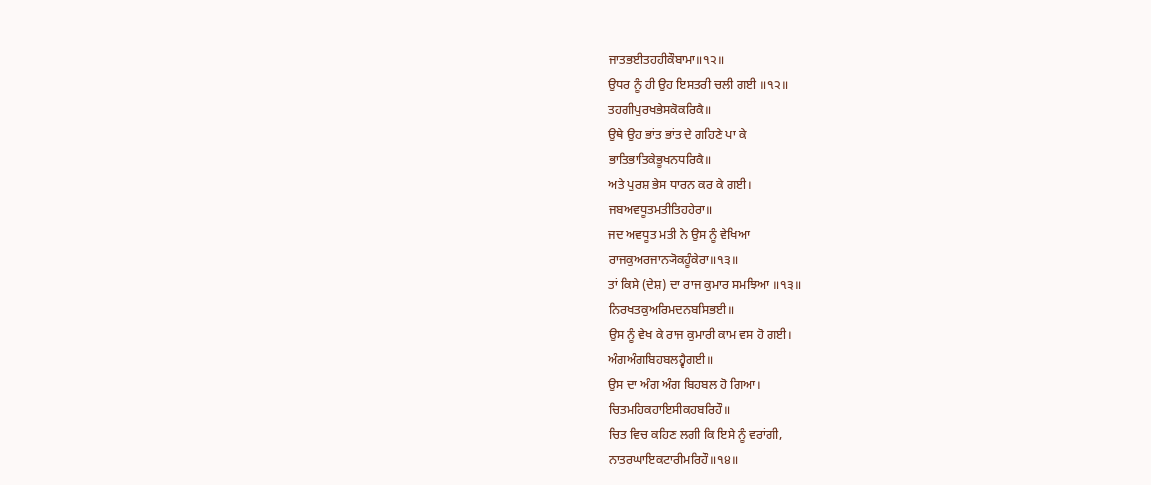ਜਾਤਭਈਤਹਹੀਕੌਬਾਮਾ॥੧੨॥
ਉਧਰ ਨੂੰ ਹੀ ਉਹ ਇਸਤਰੀ ਚਲੀ ਗਈ ॥੧੨॥
ਤਹਗੀਪੁਰਖਭੇਸਕੋਕਰਿਕੈ॥
ਉਥੇ ਉਹ ਭਾਂਤ ਭਾਂਤ ਦੇ ਗਹਿਣੇ ਪਾ ਕੇ
ਭਾਤਿਭਾਤਿਕੇਭੂਖਨਧਰਿਕੈ॥
ਅਤੇ ਪੁਰਸ਼ ਭੇਸ ਧਾਰਨ ਕਰ ਕੇ ਗਈ।
ਜਬਅਵਧੂਤਮਤੀਤਿਹਹੇਰਾ॥
ਜਦ ਅਵਧੂਤ ਮਤੀ ਨੇ ਉਸ ਨੂੰ ਵੇਖਿਆ
ਰਾਜਕੁਅਰਜਾਨ੍ਯੋਕਹੂੰਕੇਰਾ॥੧੩॥
ਤਾਂ ਕਿਸੇ (ਦੇਸ਼) ਦਾ ਰਾਜ ਕੁਮਾਰ ਸਮਝਿਆ ॥੧੩॥
ਨਿਰਖਤਕੁਅਰਿਮਦਨਬਸਿਭਈ॥
ਉਸ ਨੂੰ ਵੇਖ ਕੇ ਰਾਜ ਕੁਮਾਰੀ ਕਾਮ ਵਸ ਹੋ ਗਈ।
ਅੰਗਅੰਗਬਿਹਬਲਹ੍ਵੈਗਈ॥
ਉਸ ਦਾ ਅੰਗ ਅੰਗ ਬਿਹਬਲ ਹੋ ਗਿਆ।
ਚਿਤਮਹਿਕਹਾਇਸੀਕਹਬਰਿਹੌ॥
ਚਿਤ ਵਿਚ ਕਹਿਣ ਲਗੀ ਕਿ ਇਸੇ ਨੂੰ ਵਰਾਂਗੀ,
ਨਾਤਰਘਾਇਕਟਾਰੀਮਰਿਹੌ॥੧੪॥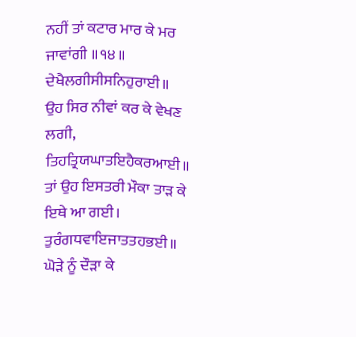ਨਹੀਂ ਤਾਂ ਕਟਾਰ ਮਾਰ ਕੇ ਮਰ ਜਾਵਾਂਗੀ ॥੧੪॥
ਦੇਖੈਲਗੀਸੀਸਨਿਹੁਰਾਈ॥
ਉਹ ਸਿਰ ਨੀਵਾਂ ਕਰ ਕੇ ਵੇਖਣ ਲਗੀ,
ਤਿਹਤ੍ਰਿਯਘਾਤਇਹੈਕਰਆਈ॥
ਤਾਂ ਉਹ ਇਸਤਰੀ ਮੌਕਾ ਤਾੜ ਕੇ ਇਥੇ ਆ ਗਈ।
ਤੁਰੰਗਧਵਾਇਜਾਤਤਹਭਈ॥
ਘੋੜੇ ਨੂੰ ਦੌੜਾ ਕੇ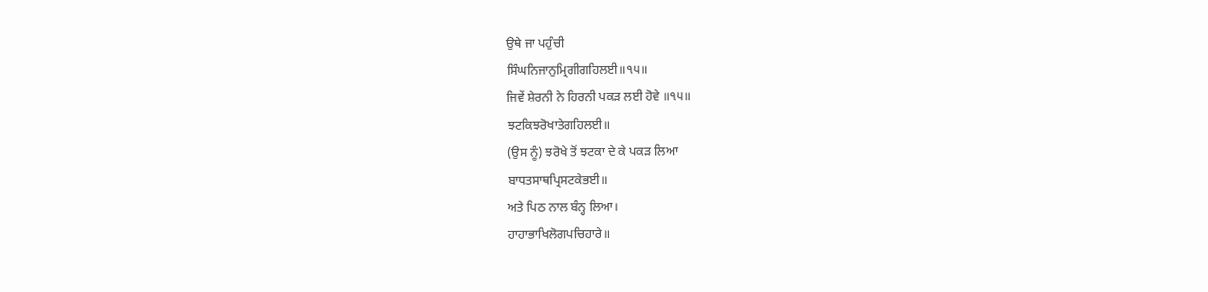ਉਥੇ ਜਾ ਪਹੁੰਚੀ
ਸਿੰਘਨਿਜਾਨੁਮ੍ਰਿਗੀਗਹਿਲਈ॥੧੫॥
ਜਿਵੇਂ ਸ਼ੇਰਨੀ ਨੇ ਹਿਰਨੀ ਪਕੜ ਲਈ ਹੋਵੇ ॥੧੫॥
ਝਟਕਿਝਰੋਖਾਤੇਗਹਿਲਈ॥
(ਉਸ ਨੂੰ) ਝਰੋਖੇ ਤੋਂ ਝਟਕਾ ਦੇ ਕੇ ਪਕੜ ਲਿਆ
ਬਾਧਤਸਾਥਪ੍ਰਿਸਟਕੇਭਈ॥
ਅਤੇ ਪਿਠ ਨਾਲ ਬੰਨ੍ਹ ਲਿਆ।
ਹਾਹਾਭਾਖਿਲੋਗਪਚਿਹਾਰੇ॥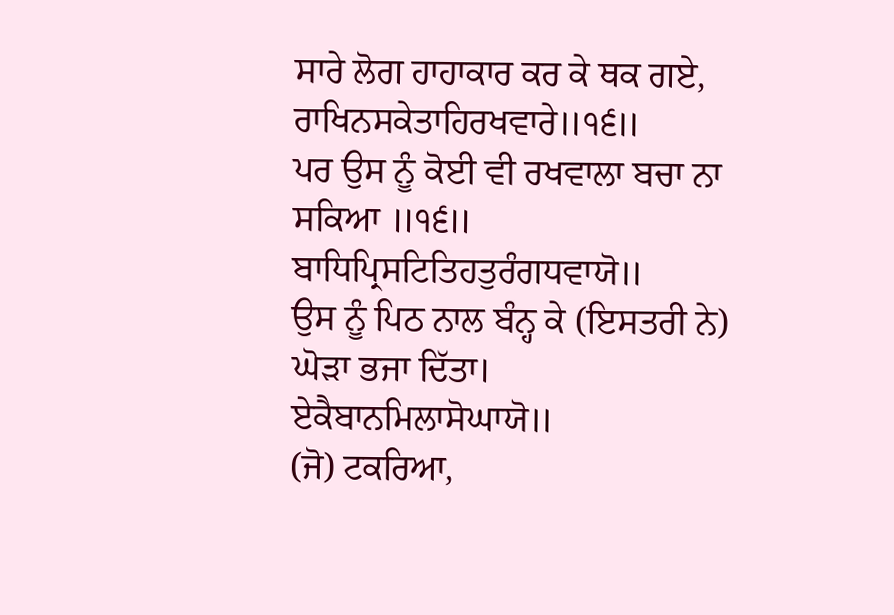ਸਾਰੇ ਲੋਗ ਹਾਹਾਕਾਰ ਕਰ ਕੇ ਥਕ ਗਏ,
ਰਾਖਿਨਸਕੇਤਾਹਿਰਖਵਾਰੇ॥੧੬॥
ਪਰ ਉਸ ਨੂੰ ਕੋਈ ਵੀ ਰਖਵਾਲਾ ਬਚਾ ਨਾ ਸਕਿਆ ॥੧੬॥
ਬਾਧਿਪ੍ਰਿਸਟਿਤਿਹਤੁਰੰਗਧਵਾਯੋ॥
ਉਸ ਨੂੰ ਪਿਠ ਨਾਲ ਬੰਨ੍ਹ ਕੇ (ਇਸਤਰੀ ਨੇ) ਘੋੜਾ ਭਜਾ ਦਿੱਤਾ।
ਏਕੈਬਾਨਮਿਲਾਸੋਘਾਯੋ॥
(ਜੋ) ਟਕਰਿਆ,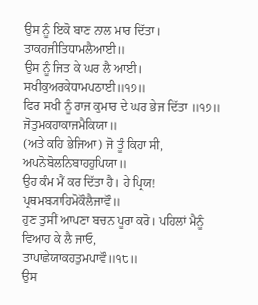ਉਸ ਨੂੰ ਇਕੋ ਬਾਣ ਨਾਲ ਮਾਰ ਦਿੱਤਾ।
ਤਾਕਹਜੀਤਿਧਾਮਲੈਆਈ॥
ਉਸ ਨੂੰ ਜਿਤ ਕੇ ਘਰ ਲੈ ਆਈ।
ਸਖੀਕੁਅਰਕੇਧਾਮਪਠਾਈ॥੧੭॥
ਫਿਰ ਸਖੀ ਨੂੰ ਰਾਜ ਕੁਮਾਰ ਦੇ ਘਰ ਭੇਜ ਦਿੱਤਾ ॥੧੭॥
ਜੋਤੁਮਕਹਾਕਾਜਮੈਕਿਯਾ॥
(ਅਤੇ ਕਹਿ ਭੇਜਿਆ) ਜੋ ਤੂੰ ਕਿਹਾ ਸੀ,
ਅਪਨੋਬੋਲਨਿਬਾਹਹੁਪਿਯਾ॥
ਉਹ ਕੰਮ ਮੈਂ ਕਰ ਦਿੱਤਾ ਹੈ। ਹੇ ਪ੍ਰਿਯ!
ਪ੍ਰਥਮਬ੍ਯਾਹਿਮੋਕੌਲੈਜਾਵੌ॥
ਹੁਣ ਤੁਸੀਂ ਆਪਣਾ ਬਚਨ ਪੂਰਾ ਕਰੋ। ਪਹਿਲਾਂ ਮੈਨੂੰ ਵਿਆਹ ਕੇ ਲੈ ਜਾਓ,
ਤਾਪਾਛੇਯਾਕਹਤੁਮਪਾਵੌ॥੧੮॥
ਉਸ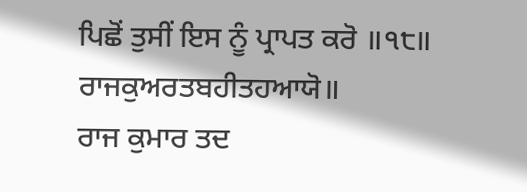ਪਿਛੋਂ ਤੁਸੀਂ ਇਸ ਨੂੰ ਪ੍ਰਾਪਤ ਕਰੋ ॥੧੮॥
ਰਾਜਕੁਅਰਤਬਹੀਤਹਆਯੋ॥
ਰਾਜ ਕੁਮਾਰ ਤਦ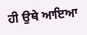ਹੀ ਉਥੇ ਆਇਆ